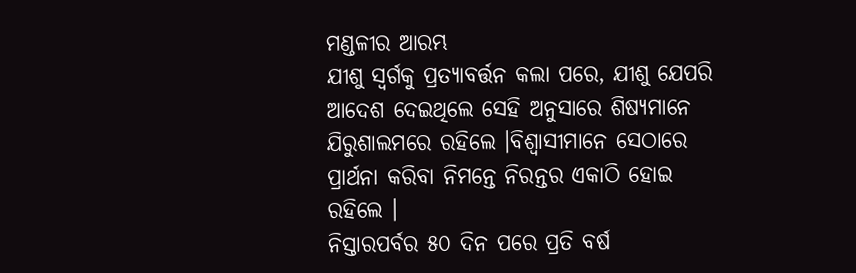ମଣ୍ଡଳୀର ଆରମ୍ଭ
ଯୀଶୁ ସ୍ଵର୍ଗକୁ ପ୍ରତ୍ୟାବର୍ତ୍ତନ କଲା ପରେ, ଯୀଶୁ ଯେପରି ଆଦେଶ ଦେଇଥିଲେ ସେହି ଅନୁସାରେ ଶିଷ୍ୟମାନେ ଯିରୁଶାଲମରେ ରହିଲେ ।ବିଶ୍ଵାସୀମାନେ ସେଠାରେ ପ୍ରାର୍ଥନା କରିବା ନିମନ୍ତେ ନିରନ୍ତର ଏକାଠି ହୋଇ ରହିଲେ ।
ନିସ୍ତାରପର୍ବର ୫୦ ଦିନ ପରେ ପ୍ରତି ବର୍ଷ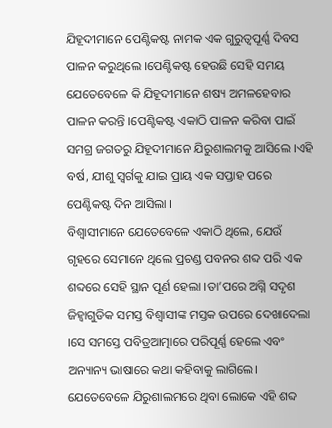ଯିହୂଦୀମାନେ ପେଣ୍ଟିକଷ୍ଟ ନାମକ ଏକ ଗୁରୁତ୍ବପୂର୍ଣ୍ଣ ଦିବସ ପାଳନ କରୁଥିଲେ ।ପେଣ୍ଟିକଷ୍ଟ ହେଉଛି ସେହି ସମୟ ଯେତେବେଳେ କି ଯିହୂଦୀମାନେ ଶଷ୍ୟ ଅମଳହେବାର ପାଳନ କରନ୍ତି ।ପେଣ୍ଟିକଷ୍ଟ ଏକାଠି ପାଳନ କରିବା ପାଇଁ ସମଗ୍ର ଜଗତରୁ ଯିହୂଦୀମାନେ ଯିରୁଶାଲମକୁ ଆସିଲେ ।ଏହି ବର୍ଷ, ଯୀଶୁ ସ୍ଵର୍ଗକୁ ଯାଇ ପ୍ରାୟ ଏକ ସପ୍ତାହ ପରେ ପେଣ୍ଟିକଷ୍ଟ ଦିନ ଆସିଲା ।
ବିଶ୍ଵାସୀମାନେ ଯେତେବେଳେ ଏକାଠି ଥିଲେ, ଯେଉଁ ଗୃହରେ ସେମାନେ ଥିଲେ ପ୍ରଚଣ୍ଡ ପବନର ଶବ୍ଦ ପରି ଏକ ଶବ୍ଦରେ ସେହି ସ୍ଥାନ ପୂର୍ଣ ହେଲା ।ତା’ପରେ ଅଗ୍ନି ସଦୃଶ ଜିହ୍ବାଗୁଡିକ ସମସ୍ତ ବିଶ୍ଵାସୀଙ୍କ ମସ୍ତକ ଉପରେ ଦେଖାଦେଲା ।ସେ ସମସ୍ତେ ପବିତ୍ରଆତ୍ମାରେ ପରିପୂର୍ଣ୍ଣ ହେଲେ ଏବଂ ଅନ୍ୟାନ୍ୟ ଭାଷାରେ କଥା କହିବାକୁ ଲାଗିଲେ।
ଯେତେବେଳେ ଯିରୁଶାଲମରେ ଥିବା ଲୋକେ ଏହି ଶବ୍ଦ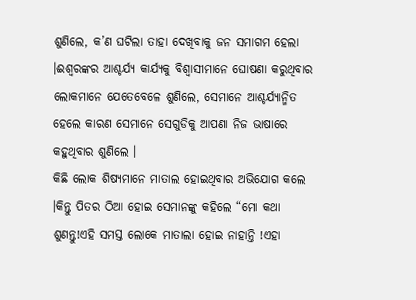ଶୁଣିଲେ, କ’ଣ ଘଟିଲା ତାହା ଦେଖିବାକୁ ଜନ ସମାଗମ ହେଲା ।ଈଶ୍ଵରଙ୍କର ଆଶ୍ଚର୍ଯ୍ୟ କାର୍ଯ୍ୟକୁ ବିଶ୍ଵାସୀମାନେ ଘୋଷଣା କରୁଥିବାର ଲୋକମାନେ ଯେତେବେଳେ ଶୁଣିଲେ, ସେମାନେ ଆଶ୍ଚର୍ଯ୍ୟାନ୍ମିତ ହେଲେ କାରଣ ସେମାନେ ସେଗୁଡିକୁ ଆପଣା ନିଜ ଭାଷାରେ କହୁଥିବାର ଶୁଣିଲେ ।
କିଛି ଲୋକ ଶିଷ୍ୟମାନେ ମାତାଲ ହୋଇଥିବାର ଅଭିଯୋଗ କଲେ ।କିନ୍ତୁ ପିତର ଠିଆ ହୋଇ ସେମାନଙ୍କୁ କହିଲେ “ମୋ କଥା ଶୁଣନ୍ତୁ!ଏହି ସମସ୍ତ ଲୋକେ ମାତାଲା ହୋଇ ନାହାନ୍ତି !ଏହା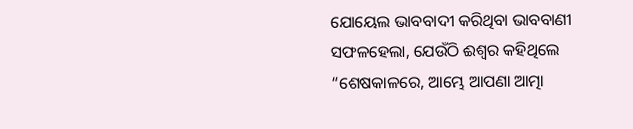ଯୋୟେଲ ଭାବବାଦୀ କରିଥିବା ଭାବବାଣୀ ସଫଳହେଲା, ଯେଉଁଠି ଈଶ୍ଵର କହିଥିଲେ “ଶେଷକାଳରେ, ଆମ୍ଭେ ଆପଣା ଆତ୍ମା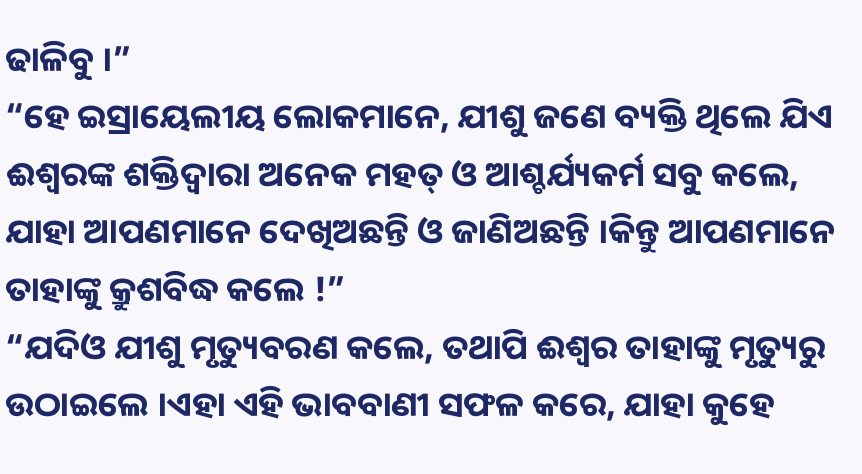ଢାଳିବୁ ।”
“ହେ ଇସ୍ରାୟେଲୀୟ ଲୋକମାନେ, ଯୀଶୁ ଜଣେ ବ୍ୟକ୍ତି ଥିଲେ ଯିଏ ଈଶ୍ଵରଙ୍କ ଶକ୍ତିଦ୍ଵାରା ଅନେକ ମହତ୍ ଓ ଆଶ୍ଚର୍ଯ୍ୟକର୍ମ ସବୁ କଲେ, ଯାହା ଆପଣମାନେ ଦେଖିଅଛନ୍ତି ଓ ଜାଣିଅଛନ୍ତି ।କିନ୍ତୁ ଆପଣମାନେ ତାହାଙ୍କୁ କ୍ରୁଶବିଦ୍ଧ କଲେ !”
“ଯଦିଓ ଯୀଶୁ ମୃତ୍ୟୁବରଣ କଲେ, ତଥାପି ଈଶ୍ଵର ତାହାଙ୍କୁ ମୃତ୍ୟୁରୁ ଉଠାଇଲେ ।ଏହା ଏହି ଭାବବାଣୀ ସଫଳ କରେ, ଯାହା କୁହେ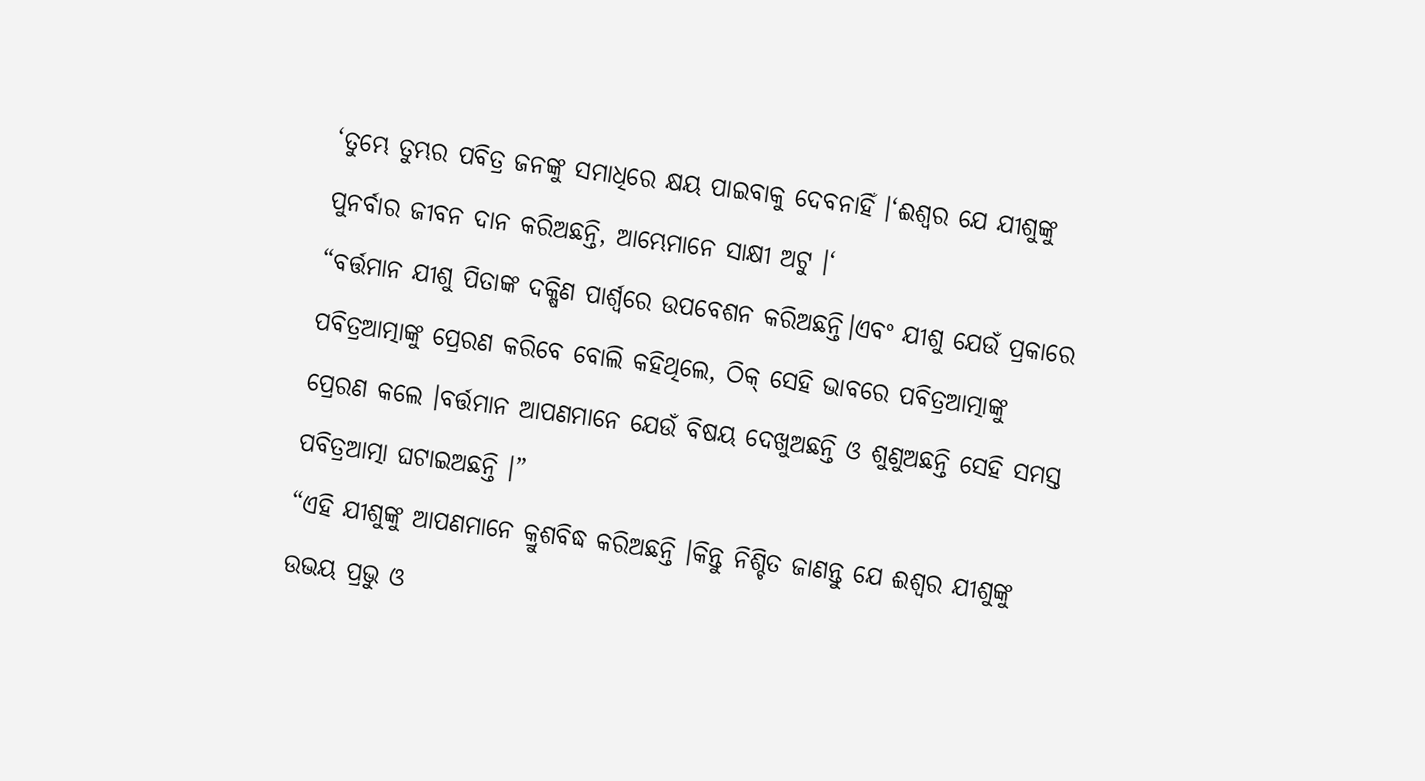‘ତୁମ୍ଭେ ତୁମ୍ଭର ପବିତ୍ର ଜନଙ୍କୁ ସମାଧିରେ କ୍ଷୟ ପାଇବାକୁ ଦେବନାହିଁ ।‘ଈଶ୍ଵର ଯେ ଯୀଶୁଙ୍କୁ ପୁନର୍ବାର ଜୀବନ ଦାନ କରିଅଛନ୍ତି, ଆମ୍ଭେମାନେ ସାକ୍ଷୀ ଅଟୁ ।‘
“ବର୍ତ୍ତମାନ ଯୀଶୁ ପିତାଙ୍କ ଦକ୍ଷିଣ ପାର୍ଶ୍ଵରେ ଉପବେଶନ କରିଅଛନ୍ତି।ଏବଂ ଯୀଶୁ ଯେଉଁ ପ୍ରକାରେ ପବିତ୍ରଆତ୍ମାଙ୍କୁ ପ୍ରେରଣ କରିବେ ବୋଲି କହିଥିଲେ, ଠିକ୍ ସେହି ଭାବରେ ପବିତ୍ରଆତ୍ମାଙ୍କୁ ପ୍ରେରଣ କଲେ ।ବର୍ତ୍ତମାନ ଆପଣମାନେ ଯେଉଁ ବିଷୟ ଦେଖୁଅଛନ୍ତି ଓ ଶୁଣୁଅଛନ୍ତି ସେହି ସମସ୍ତ ପବିତ୍ରଆତ୍ମା ଘଟାଇଅଛନ୍ତି ।”
“ଏହି ଯୀଶୁଙ୍କୁ ଆପଣମାନେ କ୍ରୁଶବିଦ୍ଧ କରିଅଛନ୍ତି ।କିନ୍ତୁ ନିଶ୍ଚିତ ଜାଣନ୍ତୁ ଯେ ଈଶ୍ଵର ଯୀଶୁଙ୍କୁ ଉଭୟ ପ୍ରଭୁ ଓ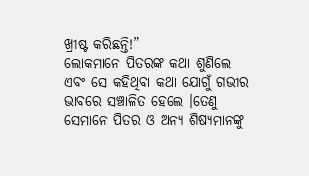ଖ୍ରୀଷ୍ଟ କରିଛନ୍ତି!”
ଲୋକମାନେ ପିତରଙ୍କ କଥା ଶୁଣିଲେ ଏବଂ ସେ କହିଥିବା କଥା ଯୋଗୁଁ ଗଭୀର ଭାବରେ ସଞ୍ଚାଳିତ ହେଲେ ।ତେଣୁ ସେମାନେ ପିତର ଓ ଅନ୍ୟ ଶିଷ୍ୟମାନଙ୍କୁ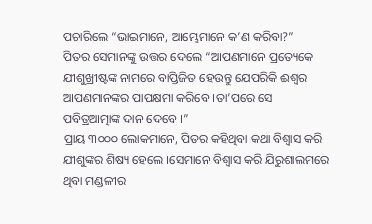ପଚାରିଲେ “ଭାଇମାନେ, ଆମ୍ଭେମାନେ କ’ଣ କରିବା?”
ପିତର ସେମାନଙ୍କୁ ଉତ୍ତର ଦେଲେ “ଆପଣମାନେ ପ୍ରତ୍ୟେକେ ଯୀଶୁଖ୍ରୀଷ୍ଟଙ୍କ ନାମରେ ବାପ୍ତିଜିତ ହେଉନ୍ତୁ ଯେପରିକି ଈଶ୍ଵର ଆପଣମାନଙ୍କର ପାପକ୍ଷମା କରିବେ ।ତା’ପରେ ସେ ପବିତ୍ରଆତ୍ମାଙ୍କ ଦାନ ଦେବେ ।”
ପ୍ରାୟ ୩୦୦୦ ଲୋକମାନେ, ପିତର କହିଥିବା କଥା ବିଶ୍ଵାସ କରି ଯୀଶୁଙ୍କର ଶିଷ୍ୟ ହେଲେ ।ସେମାନେ ବିଶ୍ଵାସ କରି ଯିରୁଶାଲମରେ ଥିବା ମଣ୍ଡଳୀର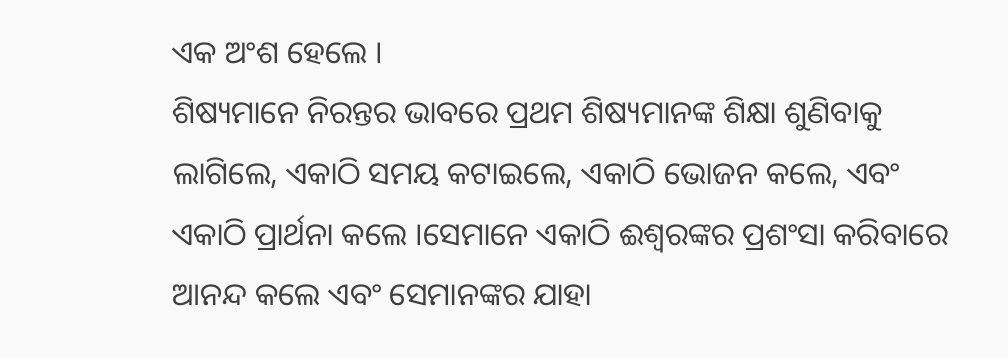ଏକ ଅଂଶ ହେଲେ ।
ଶିଷ୍ୟମାନେ ନିରନ୍ତର ଭାବରେ ପ୍ରଥମ ଶିଷ୍ୟମାନଙ୍କ ଶିକ୍ଷା ଶୁଣିବାକୁ ଲାଗିଲେ, ଏକାଠି ସମୟ କଟାଇଲେ, ଏକାଠି ଭୋଜନ କଲେ, ଏବଂ ଏକାଠି ପ୍ରାର୍ଥନା କଲେ ।ସେମାନେ ଏକାଠି ଈଶ୍ଵରଙ୍କର ପ୍ରଶଂସା କରିବାରେ ଆନନ୍ଦ କଲେ ଏବଂ ସେମାନଙ୍କର ଯାହା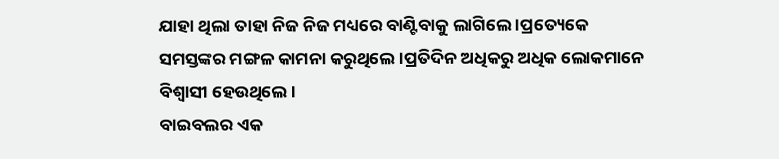ଯାହା ଥିଲା ତାହା ନିଜ ନିଜ ମଧ୍ୟରେ ବାଣ୍ଟିବାକୁ ଲାଗିଲେ ।ପ୍ରତ୍ୟେକେ ସମସ୍ତଙ୍କର ମଙ୍ଗଳ କାମନା କରୁଥିଲେ ।ପ୍ରତିଦିନ ଅଧିକରୁ ଅଧିକ ଲୋକମାନେ ବିଶ୍ଵାସୀ ହେଉଥିଲେ ।
ବାଇବଲର ଏକ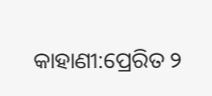କାହାଣୀ:ପ୍ରେରିତ ୨